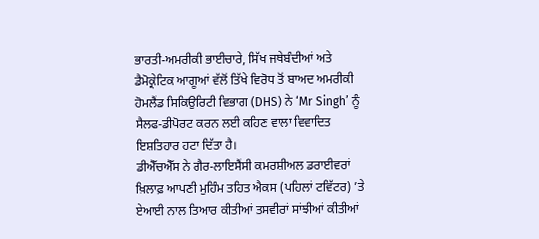ਭਾਰਤੀ-ਅਮਰੀਕੀ ਭਾਈਚਾਰੇ, ਸਿੱਖ ਜਥੇਬੰਦੀਆਂ ਅਤੇ ਡੈਮੋਕ੍ਰੇਟਿਕ ਆਗੂਆਂ ਵੱਲੋਂ ਤਿੱਖੇ ਵਿਰੋਧ ਤੋਂ ਬਾਅਦ ਅਮਰੀਕੀ ਹੋਮਲੈਂਡ ਸਿਕਿਉਰਿਟੀ ਵਿਭਾਗ (DHS) ਨੇ ‘Mr Singh’ ਨੂੰ ਸੈਲਫ-ਡੀਪੋਰਟ ਕਰਨ ਲਈ ਕਹਿਣ ਵਾਲਾ ਵਿਵਾਦਿਤ ਇਸ਼ਤਿਹਾਰ ਹਟਾ ਦਿੱਤਾ ਹੈ।
ਡੀਐੱਚਐੱਸ ਨੇ ਗੈਰ-ਲਾਇਸੈਂਸੀ ਕਮਰਸ਼ੀਅਲ ਡਰਾਈਵਰਾਂ ਖ਼ਿਲਾਫ਼ ਆਪਣੀ ਮੁਹਿੰਮ ਤਹਿਤ ਐਕਸ (ਪਹਿਲਾਂ ਟਵਿੱਟਰ) ’ਤੇ ਏਆਈ ਨਾਲ ਤਿਆਰ ਕੀਤੀਆਂ ਤਸਵੀਰਾਂ ਸਾਂਝੀਆਂ ਕੀਤੀਆਂ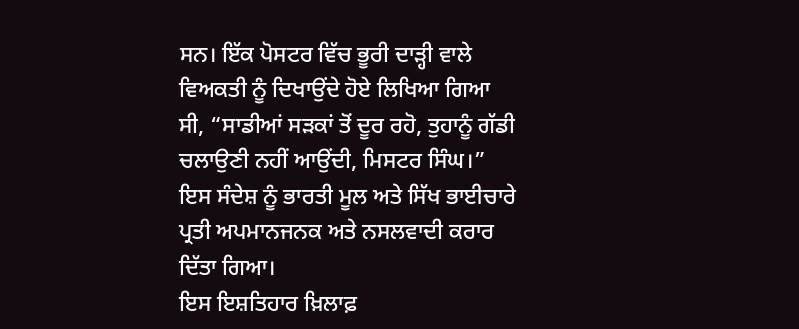ਸਨ। ਇੱਕ ਪੋਸਟਰ ਵਿੱਚ ਭੂਰੀ ਦਾੜ੍ਹੀ ਵਾਲੇ ਵਿਅਕਤੀ ਨੂੰ ਦਿਖਾਉਂਦੇ ਹੋਏ ਲਿਖਿਆ ਗਿਆ ਸੀ, “ਸਾਡੀਆਂ ਸੜਕਾਂ ਤੋਂ ਦੂਰ ਰਹੋ, ਤੁਹਾਨੂੰ ਗੱਡੀ ਚਲਾਉਣੀ ਨਹੀਂ ਆਉਂਦੀ, ਮਿਸਟਰ ਸਿੰਘ।” ਇਸ ਸੰਦੇਸ਼ ਨੂੰ ਭਾਰਤੀ ਮੂਲ ਅਤੇ ਸਿੱਖ ਭਾਈਚਾਰੇ ਪ੍ਰਤੀ ਅਪਮਾਨਜਨਕ ਅਤੇ ਨਸਲਵਾਦੀ ਕਰਾਰ ਦਿੱਤਾ ਗਿਆ।
ਇਸ ਇਸ਼ਤਿਹਾਰ ਖ਼ਿਲਾਫ਼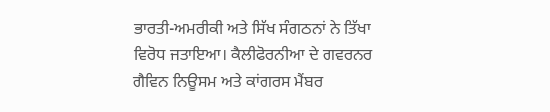ਭਾਰਤੀ-ਅਮਰੀਕੀ ਅਤੇ ਸਿੱਖ ਸੰਗਠਨਾਂ ਨੇ ਤਿੱਖਾ ਵਿਰੋਧ ਜਤਾਇਆ। ਕੈਲੀਫੋਰਨੀਆ ਦੇ ਗਵਰਨਰ ਗੈਵਿਨ ਨਿਊਸਮ ਅਤੇ ਕਾਂਗਰਸ ਮੈਂਬਰ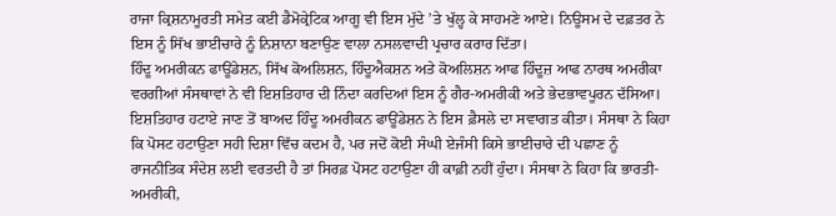ਰਾਜਾ ਕ੍ਰਿਸ਼ਨਾਮੂਰਤੀ ਸਮੇਤ ਕਈ ਡੈਮੋਕ੍ਰੇਟਿਕ ਆਗੂ ਵੀ ਇਸ ਮੁੱਦੇ ’ਤੇ ਖੁੱਲ੍ਹ ਕੇ ਸਾਹਮਣੇ ਆਏ। ਨਿਊਸਮ ਦੇ ਦਫ਼ਤਰ ਨੇ ਇਸ ਨੂੰ ਸਿੱਖ ਭਾਈਚਾਰੇ ਨੂੰ ਨਿਸ਼ਾਨਾ ਬਣਾਉਣ ਵਾਲਾ ਨਸਲਵਾਦੀ ਪ੍ਰਚਾਰ ਕਰਾਰ ਦਿੱਤਾ।
ਹਿੰਦੂ ਅਮਰੀਕਨ ਫਾਊਂਡੇਸ਼ਨ, ਸਿੱਖ ਕੋਅਲਿਸ਼ਨ, ਹਿੰਦੂਐਕਸ਼ਨ ਅਤੇ ਕੋਅਲਿਸ਼ਨ ਆਫ ਹਿੰਦੂਜ਼ ਆਫ ਨਾਰਥ ਅਮਰੀਕਾ ਵਰਗੀਆਂ ਸੰਸਥਾਵਾਂ ਨੇ ਵੀ ਇਸ਼ਤਿਹਾਰ ਦੀ ਨਿੰਦਾ ਕਰਦਿਆਂ ਇਸ ਨੂੰ ਗੈਰ-ਅਮਰੀਕੀ ਅਤੇ ਭੇਦਭਾਵਪੂਰਨ ਦੱਸਿਆ।
ਇਸ਼ਤਿਹਾਰ ਹਟਾਏ ਜਾਣ ਤੋਂ ਬਾਅਦ ਹਿੰਦੂ ਅਮਰੀਕਨ ਫਾਊਂਡੇਸ਼ਨ ਨੇ ਇਸ ਫ਼ੈਸਲੇ ਦਾ ਸਵਾਗਤ ਕੀਤਾ। ਸੰਸਥਾ ਨੇ ਕਿਹਾ ਕਿ ਪੋਸਟ ਹਟਾਉਣਾ ਸਹੀ ਦਿਸ਼ਾ ਵਿੱਚ ਕਦਮ ਹੈ, ਪਰ ਜਦੋਂ ਕੋਈ ਸੰਘੀ ਏਜੰਸੀ ਕਿਸੇ ਭਾਈਚਾਰੇ ਦੀ ਪਛਾਣ ਨੂੰ ਰਾਜਨੀਤਿਕ ਸੰਦੇਸ਼ ਲਈ ਵਰਤਦੀ ਹੈ ਤਾਂ ਸਿਰਫ਼ ਪੋਸਟ ਹਟਾਉਣਾ ਹੀ ਕਾਫ਼ੀ ਨਹੀਂ ਹੁੰਦਾ। ਸੰਸਥਾ ਨੇ ਕਿਹਾ ਕਿ ਭਾਰਤੀ-ਅਮਰੀਕੀ,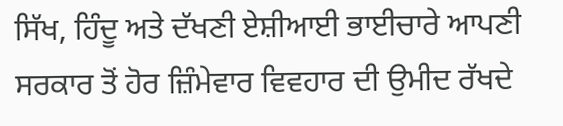ਸਿੱਖ, ਹਿੰਦੂ ਅਤੇ ਦੱਖਣੀ ਏਸ਼ੀਆਈ ਭਾਈਚਾਰੇ ਆਪਣੀ ਸਰਕਾਰ ਤੋਂ ਹੋਰ ਜ਼ਿੰਮੇਵਾਰ ਵਿਵਹਾਰ ਦੀ ਉਮੀਦ ਰੱਖਦੇ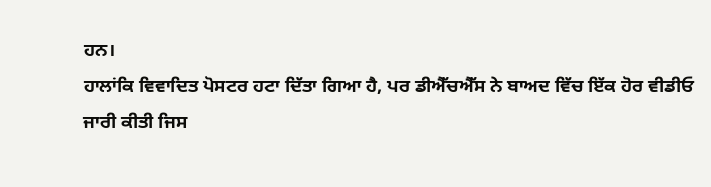ਹਨ।
ਹਾਲਾਂਕਿ ਵਿਵਾਦਿਤ ਪੋਸਟਰ ਹਟਾ ਦਿੱਤਾ ਗਿਆ ਹੈ, ਪਰ ਡੀਐੱਚਐੱਸ ਨੇ ਬਾਅਦ ਵਿੱਚ ਇੱਕ ਹੋਰ ਵੀਡੀਓ ਜਾਰੀ ਕੀਤੀ ਜਿਸ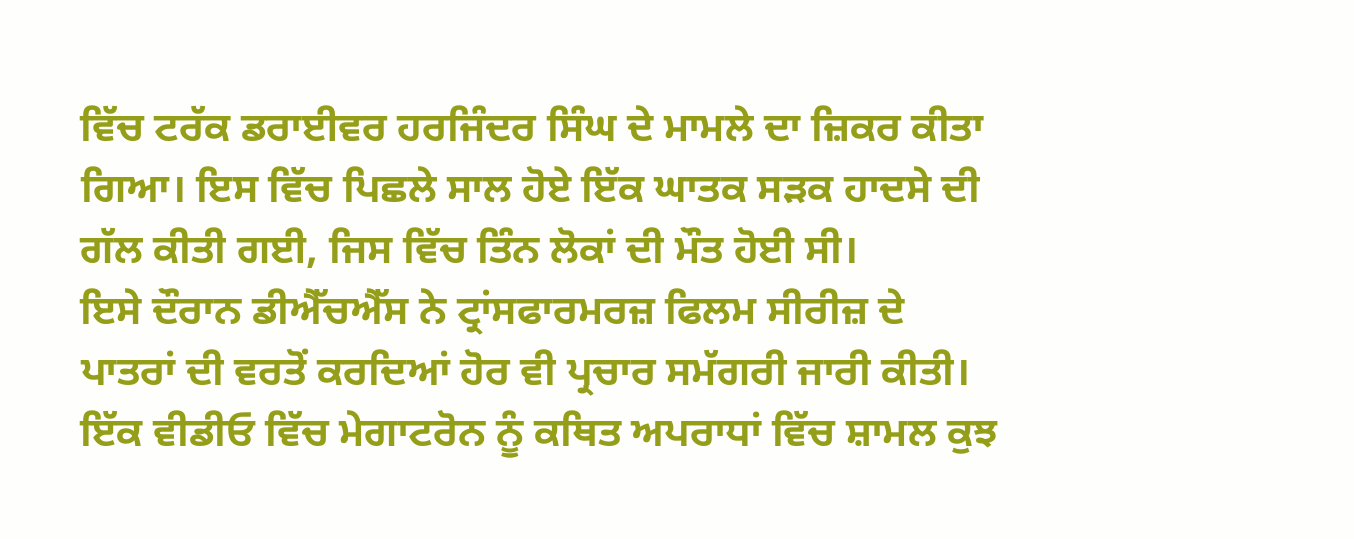ਵਿੱਚ ਟਰੱਕ ਡਰਾਈਵਰ ਹਰਜਿੰਦਰ ਸਿੰਘ ਦੇ ਮਾਮਲੇ ਦਾ ਜ਼ਿਕਰ ਕੀਤਾ ਗਿਆ। ਇਸ ਵਿੱਚ ਪਿਛਲੇ ਸਾਲ ਹੋਏ ਇੱਕ ਘਾਤਕ ਸੜਕ ਹਾਦਸੇ ਦੀ ਗੱਲ ਕੀਤੀ ਗਈ, ਜਿਸ ਵਿੱਚ ਤਿੰਨ ਲੋਕਾਂ ਦੀ ਮੌਤ ਹੋਈ ਸੀ।
ਇਸੇ ਦੌਰਾਨ ਡੀਐੱਚਐੱਸ ਨੇ ਟ੍ਰਾਂਸਫਾਰਮਰਜ਼ ਫਿਲਮ ਸੀਰੀਜ਼ ਦੇ ਪਾਤਰਾਂ ਦੀ ਵਰਤੋਂ ਕਰਦਿਆਂ ਹੋਰ ਵੀ ਪ੍ਰਚਾਰ ਸਮੱਗਰੀ ਜਾਰੀ ਕੀਤੀ। ਇੱਕ ਵੀਡੀਓ ਵਿੱਚ ਮੇਗਾਟਰੋਨ ਨੂੰ ਕਥਿਤ ਅਪਰਾਧਾਂ ਵਿੱਚ ਸ਼ਾਮਲ ਕੁਝ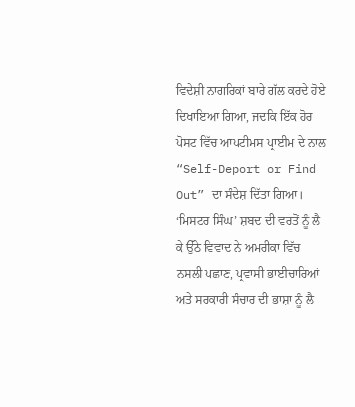ਵਿਦੇਸ਼ੀ ਨਾਗਰਿਕਾਂ ਬਾਰੇ ਗੱਲ ਕਰਦੇ ਹੋਏ ਦਿਖਾਇਆ ਗਿਆ, ਜਦਕਿ ਇੱਕ ਹੋਰ ਪੋਸਟ ਵਿੱਚ ਆਪਟੀਮਸ ਪ੍ਰਾਈਮ ਦੇ ਨਾਲ “Self-Deport or Find Out” ਦਾ ਸੰਦੇਸ਼ ਦਿੱਤਾ ਗਿਆ।
‘ਮਿਸਟਰ ਸਿੰਘ’ ਸ਼ਬਦ ਦੀ ਵਰਤੋਂ ਨੂੰ ਲੈ ਕੇ ਉੱਠੇ ਵਿਵਾਦ ਨੇ ਅਮਰੀਕਾ ਵਿੱਚ ਨਸਲੀ ਪਛਾਣ, ਪ੍ਰਵਾਸੀ ਭਾਈਚਾਰਿਆਂ ਅਤੇ ਸਰਕਾਰੀ ਸੰਚਾਰ ਦੀ ਭਾਸ਼ਾ ਨੂੰ ਲੈ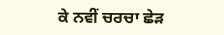ਕੇ ਨਵੀਂ ਚਰਚਾ ਛੇੜ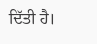ਦਿੱਤੀ ਹੈ।